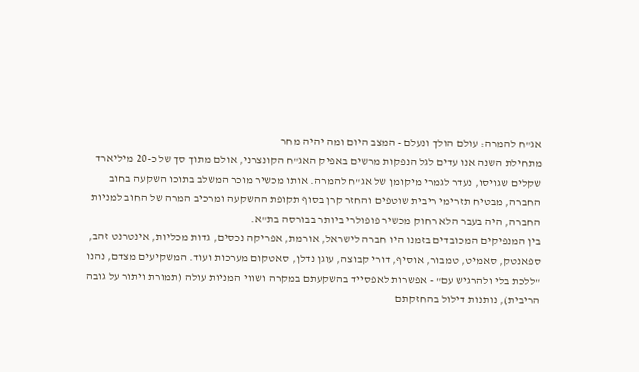אג"ח להמרה: עולם הולך ונעלם - המצב היום ומה יהיה מחר
מתחילת השנה אנו עדים לגל הנפקות מרשים באפיק האג"ח הקונצרני, אולם מתוך סך של כ-20 מיליארד שקלים שגויסו, נעדר לגמרי מיקומן של אג"ח להמרה. אותו מכשיר מוכר המשלב בתוכו השקעה בחוב החברה, מבטיח תזרימי ריבית שוטפים והחזר קרן בסוף תקופת ההשקעה ומרכיב המרה של החוב למניות החברה, היה בעבר הלא רחוק מכשיר פופולרי ביותר בבורסה בת"א.
בין המנפיקים המכובדים בזמנו היו חברה לישראל, אורמת, אפריקה נכסים, גדות מכליות, אינטרנט זהב, ספאנטק, סאמיט, טמבור, אוסיף, דורי קבוצה, עוגן נדלן, סאטקום מערכות ועוד. המשקיעים מצדם, נהנו "ללכת בלי ולהרגיש עם" - אפשרות לאפסייד בהשקעתם במקרה ושווי המניות עולה (תמורת ויתור על גובה הריבית), נותנות דילול בהחזקתם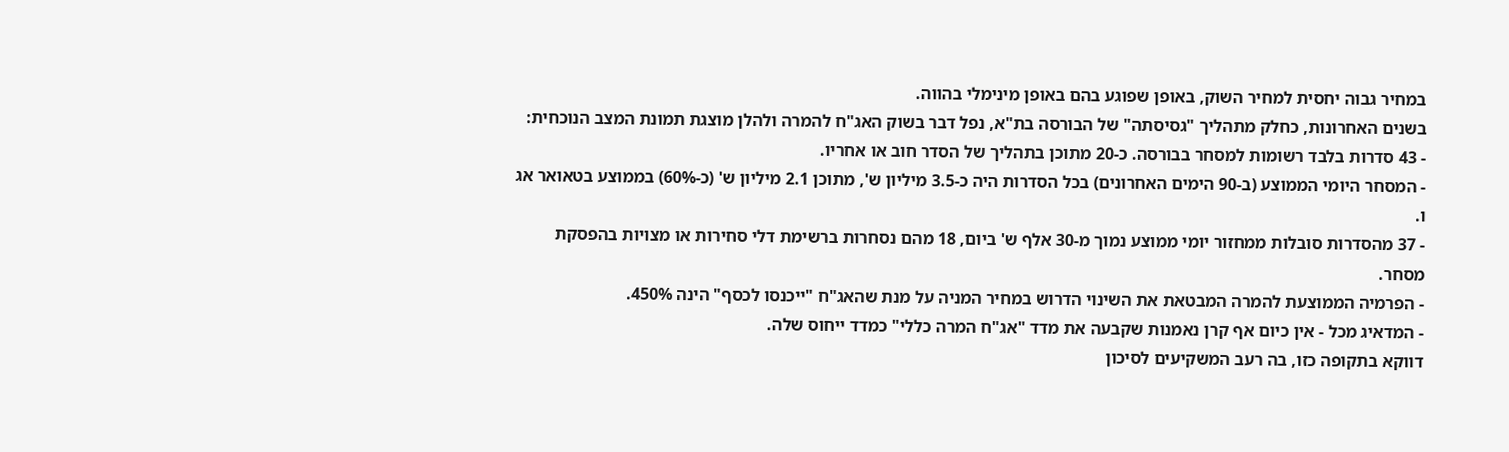במחיר גבוה יחסית למחיר השוק, באופן שפוגע בהם באופן מינימלי בהווה.
בשנים האחרונות, כחלק מתהליך "גסיסתה" של הבורסה בת"א, נפל דבר בשוק האג"ח להמרה ולהלן מוצגת תמונת המצב הנוכחית:
- 43 סדרות בלבד רשומות למסחר בבורסה. כ-20 מתוכן בתהליך של הסדר חוב או אחריו.
- המסחר היומי הממוצע (ב-90 הימים האחרונים) בכל הסדרות היה כ-3.5 מיליון ש', מתוכן 2.1 מיליון ש' (כ-60%) בממוצע בטאואר אג ו.
- 37 מהסדרות סובלות ממחזור יומי ממוצע נמוך מ-30 אלף ש' ביום, 18 מהם נסחרות ברשימת דלי סחירות או מצויות בהפסקת מסחר.
- הפרמיה הממוצעת להמרה המבטאת את השינוי הדרוש במחיר המניה על מנת שהאג"ח "ייכנסו לכסף" הינה 450%.
- המדאיג מכל - אין כיום אף קרן נאמנות שקבעה את מדד "אג"ח המרה כללי" כמדד ייחוס שלה.
דווקא בתקופה כזו, בה רעב המשקיעים לסיכון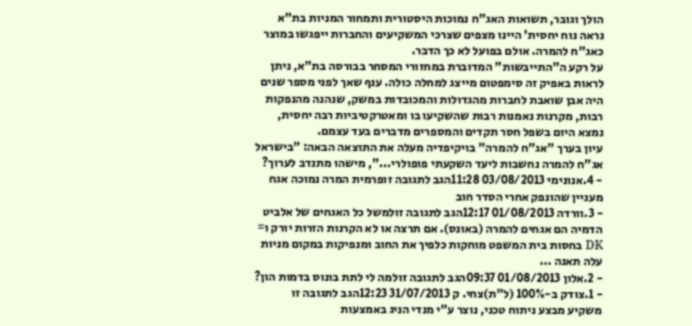הולך וגובר, תשואות האג"ח נמוכות היסטורית ותמחור המניות בת"א נראה נוח יחסית' היינו מצפים שצרכי המשקיעים והחברות ייפגשו במוצר כאג"ח להמרה. אולם בפועל לא כך הדבר.
על רקע ה"התייבשות" המדוברת במחזורי המסחר בבורסה בת"א, ניתן לראות באפיק זה סימפטום מייצג למחלה כולה. ענף שאך לפני מספר שנים היה אבן שואבת לחברות מהגדולות והמכובדות במשק, שנהנה מהנפקות רבות, מקרנות נאמנות רבות שהשקיעו בו ומאטרקטיביות רבה יחסית, נמצא היום בשפל חסר תקדים והמספרים מדברים בעד עצמם.
עיון בערך "אג"ח להמרה" בויקיפדיה מעלה את התוצאה הבאה: "בישראל אג"ח להמרה נחשבות ליעד השקעתי פופולרי...", מישהו מתנדב לערוך?
- 4.אנונימי 03/08/2013 11:28הגב לתגובה זופרמית המרה נמוכה אגח מעניין שהונפק אחרי הסדר חוב
- 3.וורדה 01/08/2013 12:17הגב לתגובה זולמשל כל האגחים של אלביט הדמיה הם אגחים להמרה (באונס). אם תרצה או לא הקרנות הזרות יורק ו= DK בחסות בית המשפט מוחקות כלפיך את החוב ומנפיקות במקום מניות עלה תאנה ...
- 2.אלון 01/08/2013 09:37הגב לתגובה זולמה לי לתת בונוס בדמות הון?
- 1.צודק ב-100% (ל"ת)צחי. ק 31/07/2013 12:23הגב לתגובה זו
משקיע מבצע ניתוח טכני, נוצר ע"י מנדי הניג באמצעות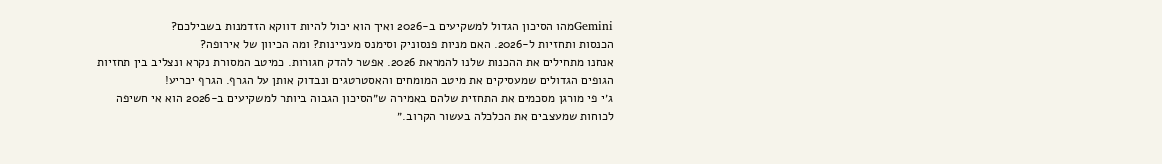Geminiמהו הסיכון הגדול למשקיעים ב-2026 ואיך הוא יכול להיות דווקא הזדמנות בשבילכם?
הכנסות ותחזיות ל-2026. האם מניות פנסוניק וסימנס מעניינות? ומה הכיוון של אירופה?
אנחנו מתחילים את ההכנות שלנו להמראת 2026. אפשר להדק חגורות. כמיטב המסורת נקרא ונצליב בין תחזיות הגופים הגדולים שמעסיקים את מיטב המומחים והאסטרטגים ונבדוק אותן על הגרף. הגרף יכריע!
ג׳י פי מורגן מסכמים את התחזית שלהם באמירה ש״הסיכון הגבוה ביותר למשקיעים ב-2026 הוא אי חשיפה לכוחות שמעצבים את הכלכלה בעשור הקרוב.״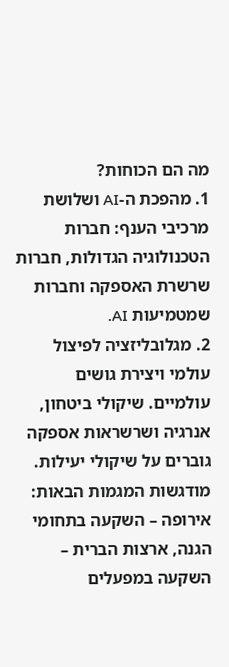מה הם הכוחות?
1. מהפכת ה-AI ושלושת מרכיבי הענף: חברות הטכנולוגיה הגדולות, חברות שרשרת האספקה וחברות שמטמיעות AI.
2. מגלובליזציה לפיצול עולמי ויצירת גושים עולמיים. שיקולי ביטחון, אנרגיה ושרשראות אספקה גוברים על שיקולי יעילות. מודגשות המגמות הבאות: אירופה – השקעה בתחומי הגנה, ארצות הברית – השקעה במפעלים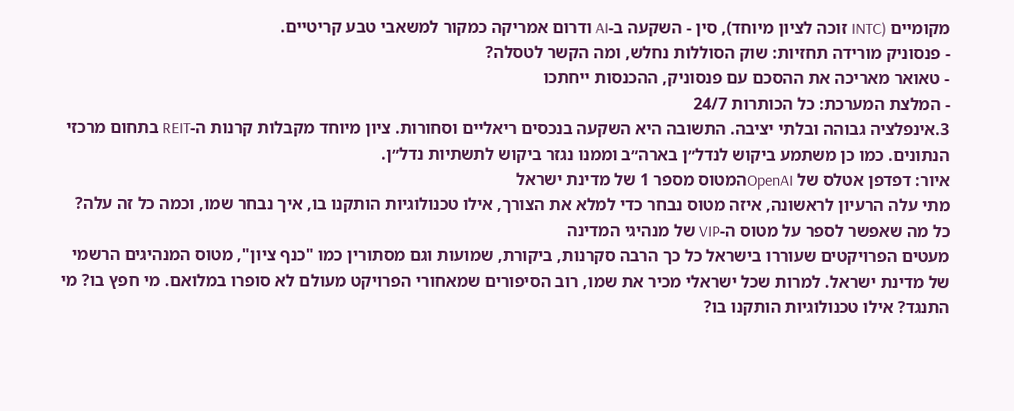מקומיים (INTC זוכה לציון מיוחד), סין - השקעה ב-AI ודרום אמריקה כמקור למשאבי טבע קריטיים.
- פנסוניק מורידה תחזיות: שוק הסוללות נחלש, ומה הקשר לטסלה?
- טאואר מאריכה את ההסכם עם פנסוניק, ההכנסות ייחתכו
- המלצת המערכת: כל הכותרות 24/7
3.אינפלציה גבוהה ובלתי יציבה. התשובה היא השקעה בנכסים ריאליים וסחורות. ציון מיוחד מקבלות קרנות ה-REIT בתחום מרכזי הנתונים. כמו כן משתמע ביקוש לנדל״ן בארה״ב וממנו נגזר ביקוש לתשתיות נדל״ן.
איור: דפדפן אטלס של OpenAIהמטוס מספר 1 של מדינת ישראל
מתי עלה הרעיון לראשונה, איזה מטוס נבחר כדי למלא את הצורך, אילו טכנולוגיות הותקנו בו, איך נבחר שמו, וכמה כל זה עלה? כל מה שאפשר לספר על מטוס ה-VIP של מנהיגי המדינה
מעטים הפרויקטים שעוררו בישראל כל כך הרבה סקרנות, ביקורת, שמועות וגם מסתורין כמו "כנף ציון", מטוס המנהיגים הרשמי של מדינת ישראל. למרות שכל ישראלי מכיר את שמו, רוב הסיפורים שמאחורי הפרויקט מעולם לא סופרו במלואם. מי חפץ בו? מי התנגד? אילו טכנולוגיות הותקנו בו?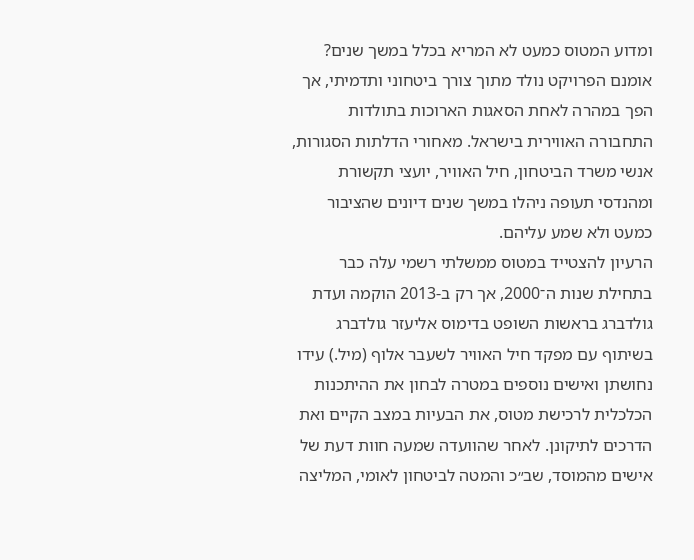ומדוע המטוס כמעט לא המריא בכלל במשך שנים?
אומנם הפרויקט נולד מתוך צורך ביטחוני ותדמיתי, אך הפך במהרה לאחת הסאגות הארוכות בתולדות התחבורה האווירית בישראל. מאחורי הדלתות הסגורות, אנשי משרד הביטחון, חיל האוויר, יועצי תקשורת ומהנדסי תעופה ניהלו במשך שנים דיונים שהציבור כמעט ולא שמע עליהם.
הרעיון להצטייד במטוס ממשלתי רשמי עלה כבר בתחילת שנות ה־2000, אך רק ב-2013 הוקמה ועדת גולדברג בראשות השופט בדימוס אליעזר גולדברג בשיתוף עם מפקד חיל האוויר לשעבר אלוף (מיל.) עידו נחושתן ואישים נוספים במטרה לבחון את ההיתכנות הכלכלית לרכישת מטוס, את הבעיות במצב הקיים ואת הדרכים לתיקונן. לאחר שהוועדה שמעה חוות דעת של אישים מהמוסד, שב״כ והמטה לביטחון לאומי, המליצה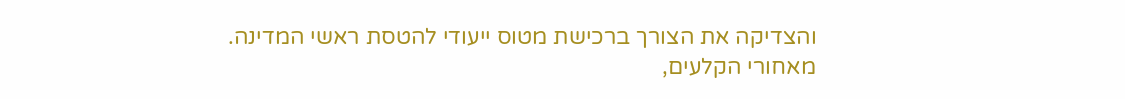והצדיקה את הצורך ברכישת מטוס ייעודי להטסת ראשי המדינה.
מאחורי הקלעים,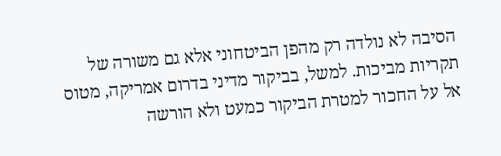הסיבה לא נולדה רק מהפן הביטחוני אלא גם משורה של תקריות מביכות. למשל, בביקור מדיני בדרום אמריקה, מטוס אל על החכור למטרת הביקור כמעט ולא הורשה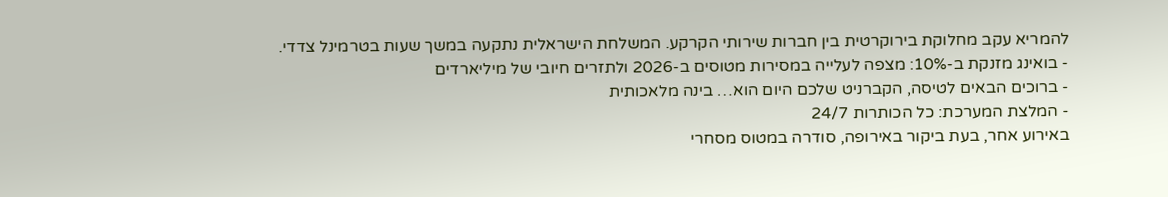להמריא עקב מחלוקת בירוקרטית בין חברות שירותי הקרקע. המשלחת הישראלית נתקעה במשך שעות בטרמינל צדדי.
- בואינג מזנקת ב-10%: מצפה לעלייה במסירות מטוסים ב-2026 ולתזרים חיובי של מיליארדים
- ברוכים הבאים לטיסה, הקברניט שלכם היום הוא… בינה מלאכותית
- המלצת המערכת: כל הכותרות 24/7
באירוע אחר, בעת ביקור באירופה, סודרה במטוס מסחרי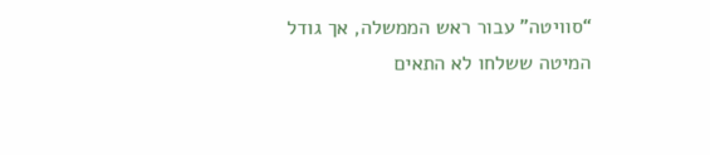“סוויטה” עבור ראש הממשלה, אך גודל המיטה ששלחו לא התאים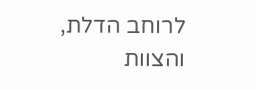לרוחב הדלת, והצוות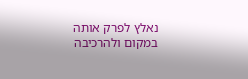נאלץ לפרק אותה במקום ולהרכיבה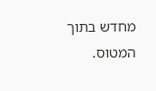מחדש בתוך המטוס.